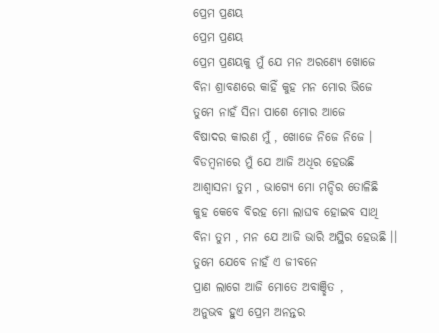ପ୍ରେମ ପ୍ରଣୟ
ପ୍ରେମ ପ୍ରଣୟ
ପ୍ରେମ ପ୍ରଣୟକୁ ମୁଁ ଯେ ମନ ଅରଣ୍ୟେ ଖୋଜେ
ବିନା ଶ୍ରାବଣରେ କାହିଁ କୁହ ମନ ମୋର ଭିଜେ
ତୁମେ ନାହଁ ସିନା ପାଶେ ମୋର ଆଜେ
ବିଷାଦର କାରଣ ମୁଁ , ଖୋଜେ ନିଜେ ନିଜେ ।
ବିଡମ୍ବନାରେ ମୁଁ ଯେ ଆଜି ଅଧିର ହେଉଛି
ଆଶ୍ୱାସନା ତୁମ , ଭାଗ୍ଯେ ମୋ ମନ୍ଦିର ତୋଳିଛି
କୁହ କେବେ ବିରହ ମୋ ଲାଘବ ହୋଇବ ସାଥି
ବିନା ତୁମ , ମନ ଯେ ଆଜି ଭାରି ଅସ୍ଥିର ହେଉଛି ।।
ତୁମେ ଯେବେ ନାହଁ ଏ ଜୀବନେ
ପ୍ରାଣ ଲାଗେ ଆଜି ମୋତେ ଅବାଞ୍ଛିତ ,
ଅନୁଭବ ହୁଏ ପ୍ରେମ ଅନନ୍ତର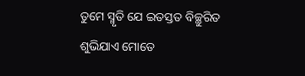ତୁମେ ସ୍ମୃତି ଯେ ଇତସ୍ତତ ବିଚ୍ଛୁରିତ
ଶୁଭିଯାଏ ମୋତେ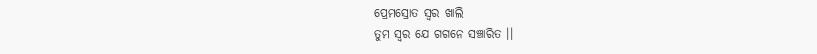ପ୍ରେମସ୍ରୋତ ସ୍ବର ଖାଲି
ତୁମ ସ୍ବର ଯେ ଗଗନେ ସଞ୍ଚାରିତ ।।